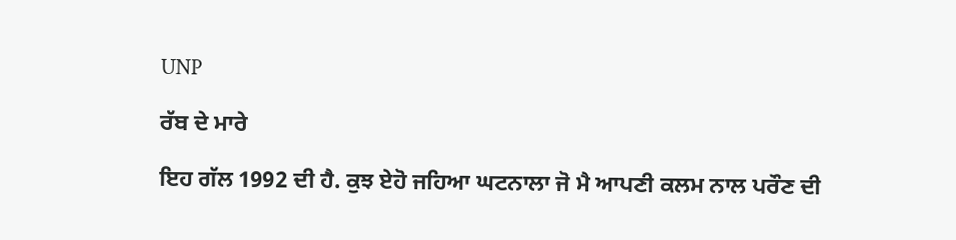UNP

ਰੱਬ ਦੇ ਮਾਰੇ

ਇਹ ਗੱਲ 1992 ਦੀ ਹੈ. ਕੁਝ ਏਹੋ ਜਹਿਆ ਘਟਨਾਲਾ ਜੋ ਮੈ ਆਪਣੀ ਕਲਮ ਨਾਲ ਪਰੌਣ ਦੀ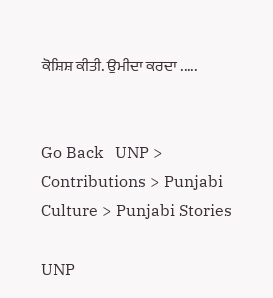ਕੋਸ਼ਿਸ਼ ਕੀਤੀ. ਉਮੀਦਾ ਕਰਦਾ .....


Go Back   UNP > Contributions > Punjabi Culture > Punjabi Stories

UNP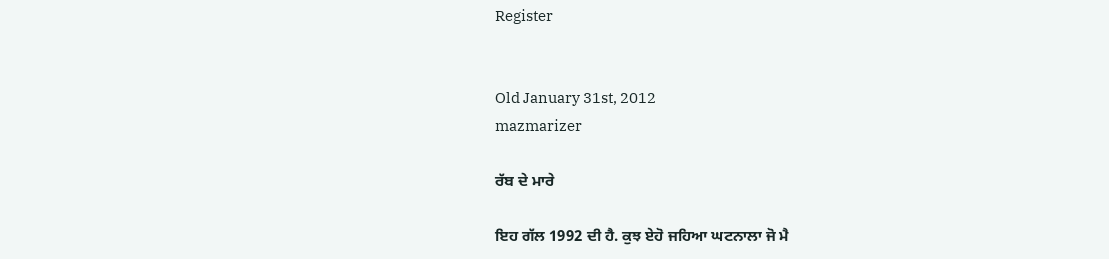Register


Old January 31st, 2012
mazmarizer

ਰੱਬ ਦੇ ਮਾਰੇ

ਇਹ ਗੱਲ 1992 ਦੀ ਹੈ. ਕੁਝ ਏਹੋ ਜਹਿਆ ਘਟਨਾਲਾ ਜੋ ਮੈ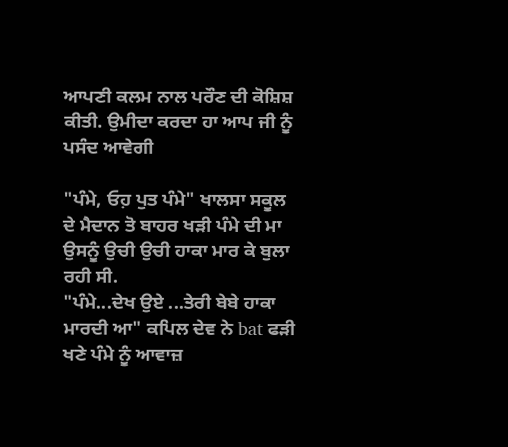ਆਪਣੀ ਕਲਮ ਨਾਲ ਪਰੌਣ ਦੀ ਕੋਸ਼ਿਸ਼ ਕੀਤੀ. ਉਮੀਦਾ ਕਰਦਾ ਹਾ ਆਪ ਜੀ ਨੂੰ ਪਸੰਦ ਆਵੇਗੀ

"ਪੰਮੇ, ਓਹ਼ ਪੁਤ ਪੰਮੇ" ਖਾਲਸਾ ਸਕੂਲ ਦੇ ਮੈਦਾਨ ਤੋ ਬਾਹਰ ਖੜੀ ਪੰਮੇ ਦੀ ਮਾ ਉਸਨੂੰ ਉਚੀ ਉਚੀ ਹਾਕਾ ਮਾਰ ਕੇ ਬੁਲਾ ਰਹੀ ਸੀ.
"ਪੰਮੇ...ਦੇਖ ਉਏ ...ਤੇਰੀ ਬੇਬੇ ਹਾਕਾ ਮਾਰਦੀ ਆ" ਕਪਿਲ ਦੇਵ ਨੇ bat ਫੜੀ ਖਣੇ ਪੰਮੇ ਨੂੰ ਆਵਾਜ਼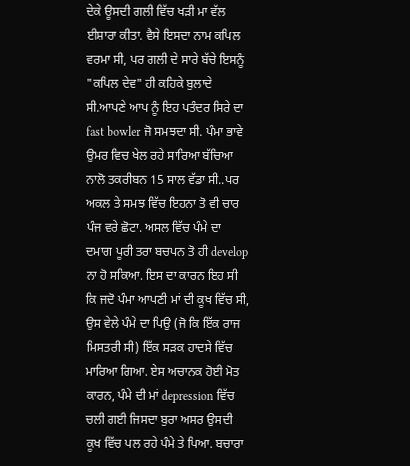ਦੇਕੇ ਊਸਦੀ ਗਲੀ ਵਿੱਚ ਖੜੀ ਮਾ ਵੱਲ ਈਸ਼ਾਰਾ ਕੀਤਾ. ਵੈਸੇ ਇਸਦਾ ਨਾਮ ਕਪਿਲ ਵਰਮਾ ਸੀ, ਪਰ ਗਲੀ ਦੇ ਸਾਰੇ ਬੱਚੇ ਇਸਨੂੰ "ਕਪਿਲ ਦੇਵ" ਹੀ ਕਹਿਕੇ ਬੁਲਾਦੇ ਸੀ.ਆਪਣੇ ਆਪ ਨੂੰ ਇਹ ਪਤੰਦਰ ਸਿਰੇ ਦਾ fast bowler ਜੋ ਸਮਝਦਾ ਸੀ. ਪੰਮਾ ਭਾਵੇ ਉਮਰ ਵਿਚ ਖੇਲ ਰਹੇ ਸਾਰਿਆ ਬੱਚਿਆ ਨਾਲੋ ਤਕਰੀਬਨ 15 ਸਾਲ ਵੱਡਾ ਸੀ..ਪਰ ਅਕਲ ਤੇ ਸਮਝ ਵਿੱਚ ਇਹਨਾ ਤੋ ਵੀ ਚਾਰ ਪੰਜ ਵਰੇ ਛੋਟਾ. ਅਸਲ ਵਿੱਚ ਪੰਮੇ ਦਾ ਦਮਾਗ ਪੂਰੀ ਤਰਾ ਬਚਪਨ ਤੋ ਹੀ develop ਨਾ ਹੋ ਸਕਿਆ. ਇਸ ਦਾ ਕਾਰਨ ਇਹ ਸੀ ਕਿ ਜਦੋ ਪੰਮਾ ਆਪਣੀ ਮਾਂ ਦੀ ਕੂਖ ਵਿੱਚ ਸੀ, ਉਸ ਵੇਲੇ ਪੰਮੇ ਦਾ ਪਿਉ (ਜੋ ਕਿ ਇੱਕ ਰਾਜ ਮਿਸਤਰੀ ਸੀ) ਇੱਕ ਸੜਕ ਹਾਦਸੇ ਵਿੱਚ ਮਾਰਿਆ ਗਿਆ. ਏਸ ਅਚਾਨਕ ਹੋਈ ਮੋਤ ਕਾਰਨ, ਪੰਮੇ ਦੀ ਮਾਂ depression ਵਿੱਚ ਚਲੀ ਗਈ ਜਿਸਦਾ ਬੁਰਾ ਅਸਰ ਉਸਦੀ ਕੂਖ ਵਿੱਚ ਪਲ ਰਹੇ ਪੰਮੇ ਤੇ ਪਿਆ. ਬਚਾਰਾ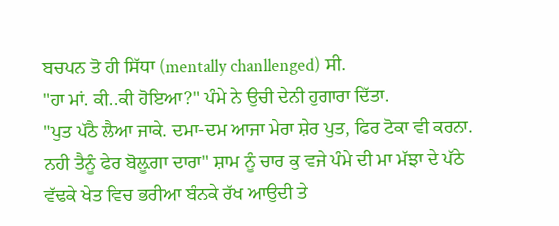ਬਚਪਨ ਤੋ ਹੀ ਸਿੱਧਾ (mentally chanllenged) ਸੀ.
"ਹਾ ਮਾਂ. ਕੀ..ਕੀ ਹੋਇਆ?" ਪੰਮੇ ਨੇ ਉਚੀ ਦੇਨੀ ਹੁਗਾਰਾ ਦਿੱਤਾ.
"ਪੁਤ ਪੱਠੈ ਲੈਆ ਜਾਕੇ. ਦਮਾ-ਦਮ ਆਜਾ ਮੇਰਾ ਸ਼ੇਰ ਪੁਤ, ਫਿਰ ਟੋਕਾ ਵੀ ਕਰਨਾ. ਨਹੀ ਤੈਨੂੰ ਫੇਰ ਬੋਲ਼ੂਗਾ ਦਾਰਾ" ਸ਼ਾਮ ਨੂੰ ਚਾਰ ਕੁ ਵਜੇ ਪੰਮੇ ਦੀ ਮਾ ਮੱਝਾ ਦੇ ਪੱਠੇ ਵੱਢਕੇ ਖੇਤ ਵਿਚ ਭਰੀਆ ਬੰਨਕੇ ਰੱਖ ਆਉਦੀ ਤੇ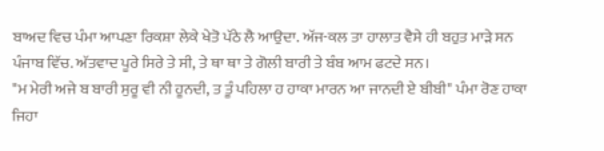ਬਾਅਦ ਵਿਚ ਪੰਮਾ ਆਪਣਾ ਰਿਕਸ਼ਾ ਲੇਕੇ ਖੇਤੋ ਪੱਠੇ ਲੈ ਆਉਦਾ. ਅੱਜ-ਕਲ ਤਾ ਹਾਲਾਤ ਵੈਸੇ ਹੀ ਬਹੁਤ ਮਾੜੇ ਸਨ ਪੰਜਾਬ ਵਿੱਚ. ਅੱਤਵਾਦ ਪੂਰੇ ਸਿਰੇ ਤੇ ਸੀ, ਤੇ ਥਾ ਥਾ ਤੇ ਗੋਲੀ ਬਾਰੀ ਤੇ ਬੰਬ ਆਮ ਫਟਦੇ ਸਨ।
"ਮ ਮੇਰੀ ਅਜੇ ਬ ਬਾਰੀ ਸੁਰੂ ਵੀ ਨੀ ਹੂਨਦੀ, ਤ ਤੂੰ ਪਹਿਲਾ ਹ ਹਾਕਾ ਮਾਰਨ ਆ ਜਾਨਦੀ ਏ ਬੀਬੀ" ਪੰਮਾ ਰੋਣ ਹਾਕਾ ਜਿਹਾ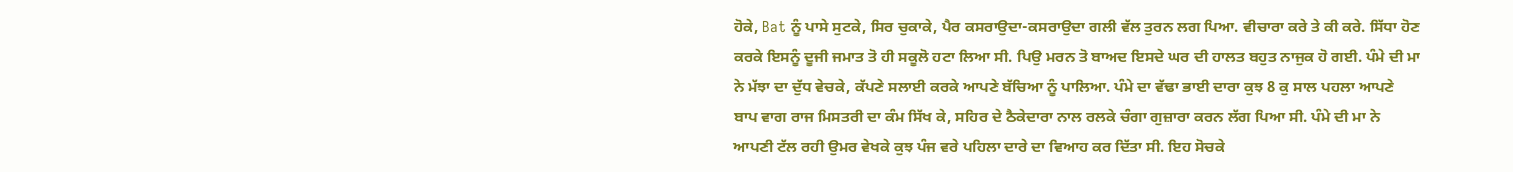ਹੋਕੇ, Bat ਨੂੰ ਪਾਸੇ ਸੁਟਕੇ, ਸਿਰ ਚੁਕਾਕੇ, ਪੈਰ ਕਸਰਾਉਦਾ-ਕਸਰਾਉਦਾ ਗਲੀ ਵੱਲ ਤੁਰਨ ਲਗ ਪਿਆ. ਵੀਚਾਰਾ ਕਰੇ ਤੇ ਕੀ ਕਰੇ. ਸਿੱਧਾ ਹੋਣ ਕਰਕੇ ਇਸਨੂੰ ਦੂਜੀ ਜਮਾਤ ਤੋ ਹੀ ਸਕੂਲੋ ਹਟਾ ਲਿਆ ਸੀ. ਪਿਉ ਮਰਨ ਤੋ ਬਾਅਦ ਇਸਦੇ ਘਰ ਦੀ ਹਾਲਤ ਬਹੁਤ ਨਾਜੁਕ ਹੋ ਗਈ. ਪੰਮੇ ਦੀ ਮਾ ਨੇ ਮੱਝਾ ਦਾ ਦੁੱਧ ਵੇਚਕੇ, ਕੱਪਣੇ ਸਲਾਈ ਕਰਕੇ ਆਪਣੇ ਬੱਚਿਆ ਨੂੰ ਪਾਲਿਆ. ਪੰਮੇ ਦਾ ਵੱਢਾ ਭਾਈ ਦਾਰਾ ਕੁਝ 8 ਕੁ ਸਾਲ ਪਹਲਾ ਆਪਣੇ ਬਾਪ ਵਾਗ ਰਾਜ ਮਿਸਤਰੀ ਦਾ ਕੰਮ ਸਿੱਖ ਕੇ, ਸਹਿਰ ਦੇ ਠੈਕੇਦਾਰਾ ਨਾਲ ਰਲਕੇ ਚੰਗਾ ਗੁਜ਼ਾਰਾ ਕਰਨ ਲੱਗ ਪਿਆ ਸੀ. ਪੰਮੇ ਦੀ ਮਾ ਨੇ ਆਪਣੀ ਟੱਲ ਰਹੀ ਉਮਰ ਵੇਖਕੇ ਕੁਝ ਪੰਜ ਵਰੇ ਪਹਿਲਾ ਦਾਰੇ ਦਾ ਵਿਆਹ ਕਰ ਦਿੱਤਾ ਸੀ. ਇਹ ਸੋਚਕੇ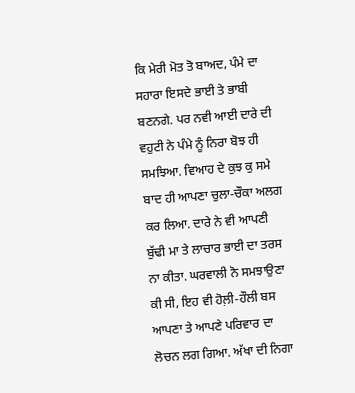ਕਿ ਮੇਰੀ ਮੋਤ ਤੋ ਬਾਅਦ, ਪੰਮੇ ਦਾ ਸਹਾਰਾ ਇਸਦੇ ਭਾਈ ਤੇ ਭਾਬੀ ਬਣਨਗੇ. ਪਰ ਨਵੀ ਆਈ ਦਾਰੇ ਦੀ ਵਹੁਟੀ ਨੇ ਪੰਮੇ ਨੂੰ ਨਿਰਾ ਬੋਝ ਹੀ ਸਮਝਿਆ. ਵਿਆਹ ਦੇ ਕੁਝ ਕੁ ਸਮੇ ਬਾਦ ਹੀ ਆਪਣਾ ਚੁਲਾ-ਚੌਕਾ ਅਲਗ ਕਰ ਲਿਆ. ਦਾਰੇ ਨੇ ਵੀ ਆਪਣੀ ਬੁੱਢੀ ਮਾ ਤੇ ਲਾਚਾਰ ਭਾਈ ਦਾ ਤਰਸ ਨਾ ਕੀਤਾ. ਘਰਵਾਲੀ ਨੋ ਸਮਝਾਉਣਾ ਕੀ ਸੀ, ਇਹ ਵੀ ਹੋਲ਼ੀ-ਹੌਲੀ ਬਸ ਆਪਣਾ ਤੇ ਆਪਣੇ ਪਰਿਵਾਰ ਦਾ ਲੋਚਨ ਲਗ ਗਿਆ. ਅੱਖਾ ਦੀ ਨਿਗਾ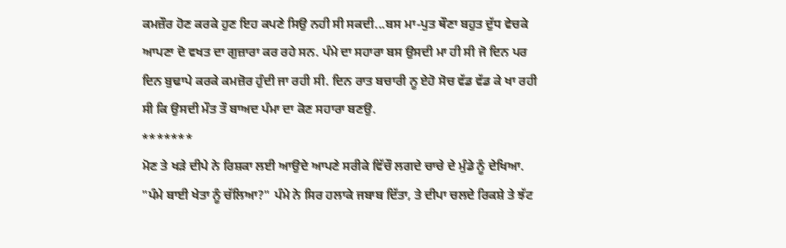ਕਮਜ਼ੌਰ ਹੋਣ ਕਰਕੇ ਹੁਣ ਇਹ ਕਪਣੇ ਸਿਉ ਨਹੀ ਸੀ ਸਕਦੀ...ਬਸ ਮਾ-ਪੁਤ ਥੌਣਾ ਬਹੁਤ ਦੁੱਧ ਵੇਚਕੇ ਆਪਣਾ ਦੋ ਵਖਤ ਦਾ ਗੁਜ਼ਾਰਾ ਕਰ ਰਹੇ ਸਨ. ਪੰਮੇ ਦਾ ਸਹਾਰਾ ਬਸ ਉਸਦੀ ਮਾ ਹੀ ਸੀ ਜੋ ਦਿਨ ਪਰ ਦਿਨ ਬੁਢਾਪੇ ਕਰਕੇ ਕਮਜ਼ੋਰ ਹੁੰਦੀ ਜਾ ਰਹੀ ਸੀ. ਦਿਨ ਰਾਤ ਬਚਾਰੀ ਨੂ ਏਹੋ ਸੋਚ ਵੱਡ ਵੱਡ ਕੇ ਖਾ ਰਹੀ ਸੀ ਕਿ ਉਸਦੀ ਮੌਤ ਤੌ ਬਾਅਦ ਪੰਮਾ ਦਾ ਕੋਣ ਸਹਾਰਾ ਬਣਉ.
*******
ਮੋਣ ਤੇ ਖੜੇ ਦੀਪੇ ਨੇ ਰਿਸ਼ਕਾ ਲਈ ਆਉਦੇ ਆਪਣੇ ਸਰੀਕੇ ਵਿੱਚੌ ਲਗਦੇ ਚਾਚੇ ਦੇ ਮੁੰਡੇ ਨੂੰ ਦੇਖਿਆ. "ਪੰਮੇ ਬਾਈ ਖੇਤਾ ਨੂੰ ਚੱਲਿਆ?" ਪੰਮੇ ਨੇ ਸਿਰ ਹਲਾਕੇ ਜਬਾਬ ਦਿੱਤਾ, ਤੇ ਦੀਪਾ ਚਲਦੇ ਰਿਕਸ਼ੇ ਤੇ ਝੱਟ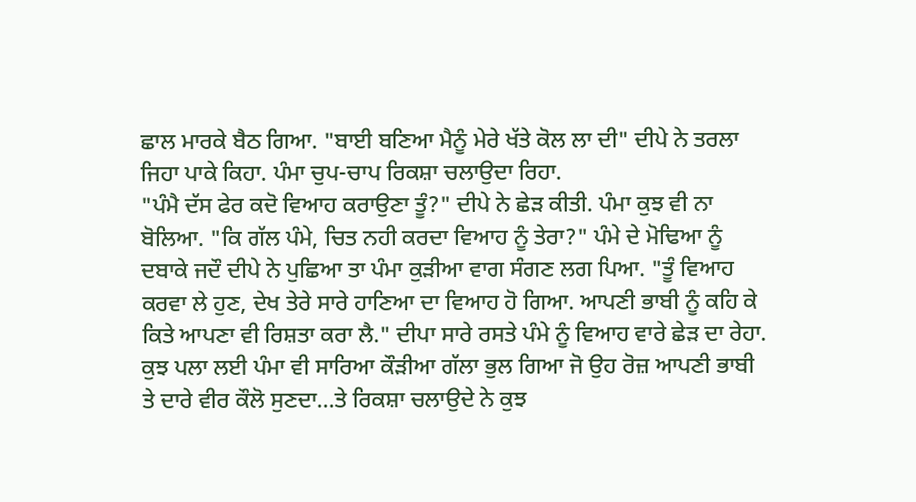ਛਾਲ ਮਾਰਕੇ ਬੈਠ ਗਿਆ. "ਬਾਈ ਬਣਿਆ ਮੈਨੂੰ ਮੇਰੇ ਖੱਤੇ ਕੋਲ ਲਾ ਦੀ" ਦੀਪੇ ਨੇ ਤਰਲਾ ਜਿਹਾ ਪਾਕੇ ਕਿਹਾ. ਪੰਮਾ ਚੁਪ-ਚਾਪ ਰਿਕਸ਼ਾ ਚਲਾਉਦਾ ਰਿਹਾ.
"ਪੰਮੈ ਦੱਸ ਫੇਰ ਕਦੋ ਵਿਆਹ ਕਰਾਉਣਾ ਤੂੰ?" ਦੀਪੇ ਨੇ ਛੇੜ ਕੀਤੀ. ਪੰਮਾ ਕੁਝ ਵੀ ਨਾ ਬੋਲਿਆ. "ਕਿ ਗੱਲ ਪੰਮੇ, ਚਿਤ ਨਹੀ ਕਰਦਾ ਵਿਆਹ ਨੂੰ ਤੇਰਾ?" ਪੰਮੇ ਦੇ ਮੋਢਿਆ ਨੂੰ ਦਬਾਕੇ ਜਦੌ ਦੀਪੇ ਨੇ ਪੁਛਿਆ ਤਾ ਪੰਮਾ ਕੁੜੀਆ ਵਾਗ ਸੰਗਣ ਲਗ ਪਿਆ. "ਤੂੰ ਵਿਆਹ ਕਰਵਾ ਲੇ ਹੁਣ, ਦੇਖ ਤੇਰੇ ਸਾਰੇ ਹਾਣਿਆ ਦਾ ਵਿਆਹ ਹੋ ਗਿਆ. ਆਪਣੀ ਭਾਬੀ ਨੂੰ ਕਹਿ ਕੇ ਕਿਤੇ ਆਪਣਾ ਵੀ ਰਿਸ਼ਤਾ ਕਰਾ ਲੈ." ਦੀਪਾ ਸਾਰੇ ਰਸਤੇ ਪੰਮੇ ਨੂੰ ਵਿਆਹ ਵਾਰੇ ਛੇੜ ਦਾ ਰੇਹਾ. ਕੁਝ ਪਲਾ ਲਈ ਪੰਮਾ ਵੀ ਸਾਰਿਆ ਕੌੜੀਆ ਗੱਲਾ ਭੁਲ ਗਿਆ ਜੋ ਉਹ ਰੋਜ਼ ਆਪਣੀ ਭਾਬੀ ਤੇ ਦਾਰੇ ਵੀਰ ਕੌਲੋ ਸੁਣਦਾ...ਤੇ ਰਿਕਸ਼ਾ ਚਲਾਉਦੇ ਨੇ ਕੁਝ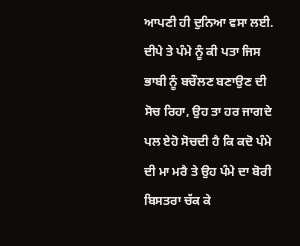ਆਪਣੀ ਹੀ ਦੁਨਿਆ ਵਸਾ ਲਈ. ਦੀਪੇ ਤੇ ਪੰਮੇ ਨੂੰ ਕੀ ਪਤਾ ਜਿਸ ਭਾਬੀ ਨੂੰ ਬਚੌਲਣ ਬਣਾਉਣ ਦੀ ਸੋਚ ਰਿਹਾ, ਉਹ ਤਾ ਹਰ ਜਾਗਦੇ ਪਲ ਏਹੋ ਸੋਚਦੀ ਹੈ ਕਿ ਕਦੋ ਪੰਮੇ ਦੀ ਮਾ ਮਰੈ ਤੇ ਉਹ ਪੰਮੇ ਦਾ ਬੋਰੀ ਬਿਸਤਰਾ ਚੱਕ ਕੇ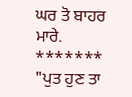ਘਰ ਤੋ ਬਾਹਰ ਮਾਰੇ.
*******
"ਪੁਤ ਹੁਣ ਤਾ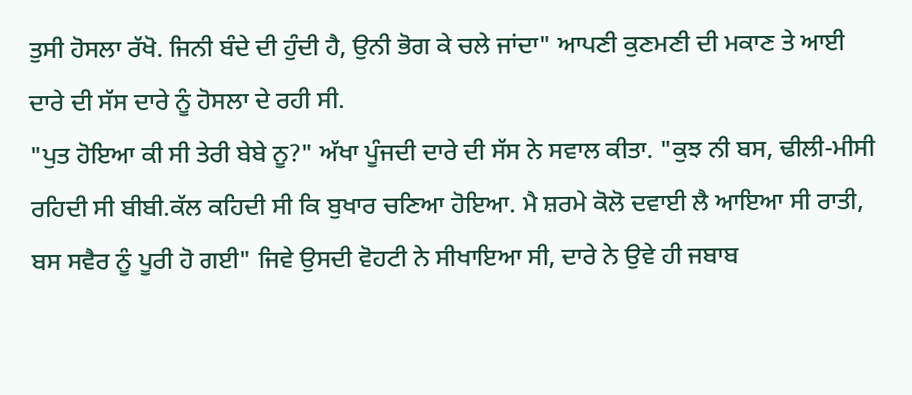ਤੁਸੀ ਹੋਸਲਾ ਰੱਖੋ. ਜਿਨੀ ਬੰਦੇ ਦੀ ਹੁੰਦੀ ਹੈ, ਉਨੀ ਭੋਗ ਕੇ ਚਲੇ ਜਾਂਦਾ" ਆਪਣੀ ਕੁਣਮਣੀ ਦੀ ਮਕਾਣ ਤੇ ਆਈ ਦਾਰੇ ਦੀ ਸੱਸ ਦਾਰੇ ਨੂੰ ਹੋਸਲਾ ਦੇ ਰਹੀ ਸੀ.
"ਪੁਤ ਹੋਇਆ ਕੀ ਸੀ ਤੇਰੀ ਬੇਬੇ ਨੂ?" ਅੱਖਾ ਪੂੰਜਦੀ ਦਾਰੇ ਦੀ ਸੱਸ ਨੇ ਸਵਾਲ ਕੀਤਾ. "ਕੁਝ ਨੀ ਬਸ, ਢੀਲੀ-ਮੀਸੀ ਰਹਿਦੀ ਸੀ ਬੀਬੀ.ਕੱਲ ਕਹਿਦੀ ਸੀ ਕਿ ਬੁਖਾਰ ਚਣਿਆ ਹੋਇਆ. ਮੈ ਸ਼ਰਮੇ ਕੋਲੋ ਦਵਾਈ ਲੈ ਆਇਆ ਸੀ ਰਾਤੀ, ਬਸ ਸਵੈਰ ਨੂੰ ਪੂਰੀ ਹੋ ਗਈ" ਜਿਵੇ ਉਸਦੀ ਵੋਹਟੀ ਨੇ ਸੀਖਾਇਆ ਸੀ, ਦਾਰੇ ਨੇ ਉਵੇ ਹੀ ਜਬਾਬ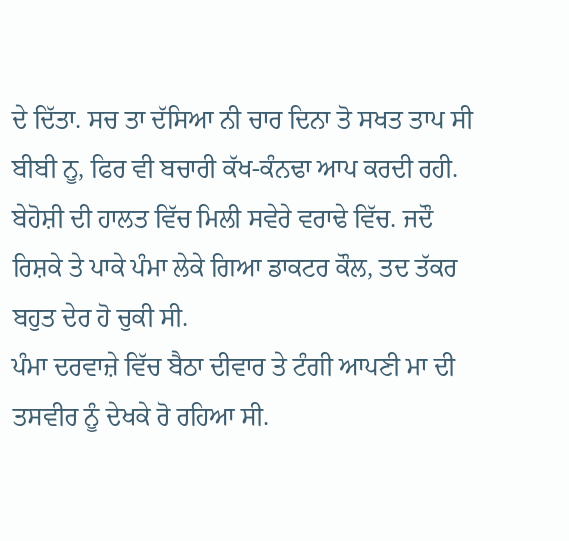ਦੇ ਦਿੱਤਾ. ਸਚ ਤਾ ਦੱਸਿਆ ਨੀ ਚਾਰ ਦਿਨਾ ਤੋ ਸਖਤ ਤਾਪ ਸੀ ਬੀਬੀ ਨੂ, ਫਿਰ ਵੀ ਬਚਾਰੀ ਕੱਖ-ਕੰਨਢਾ ਆਪ ਕਰਦੀ ਰਹੀ. ਬੇਹੋਸ਼ੀ ਦੀ ਹਾਲਤ ਵਿੱਚ ਮਿਲੀ ਸਵੇਰੇ ਵਰਾਢੇ ਵਿੱਚ. ਜਦੌ ਰਿਸ਼ਕੇ ਤੇ ਪਾਕੇ ਪੰਮਾ ਲੇਕੇ ਗਿਆ ਡਾਕਟਰ ਕੌਲ, ਤਦ ਤੱਕਰ ਬਹੁਤ ਦੇਰ ਹੋ ਚੁਕੀ ਸੀ.
ਪੰਮਾ ਦਰਵਾਜ਼ੇ ਵਿੱਚ ਬੈਠਾ ਦੀਵਾਰ ਤੇ ਟੰਗੀ ਆਪਣੀ ਮਾ ਦੀ ਤਸਵੀਰ ਨੂੰ ਦੇਖਕੇ ਰੋ ਰਹਿਆ ਸੀ.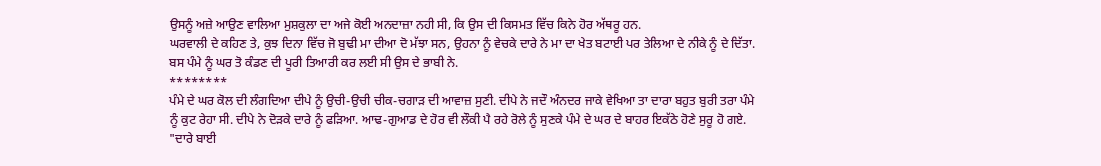ਉਸਨੂੰ ਅਜ਼ੇ ਆਉਣ ਵਾਲਿਆ ਮੁਸ਼ਕੁਲਾ ਦਾ ਅਜੇ ਕੋਈ ਅਨਦਾਜ਼ਾ ਨਹੀ ਸੀ, ਕਿ ਉਸ ਦੀ ਕਿਸਮਤ ਵਿੱਚ ਕਿਨੇ ਹੋਰ ਅੱਥਰੂ ਹਨ.
ਘਰਵਾਲੀ ਦੇ ਕਹਿਣ ਤੇ, ਕੁਝ ਦਿਨਾ ਵਿੱਚ ਜੋ ਬੁਢੀ ਮਾ ਦੀਆ ਦੋ ਮੱਝਾ ਸਨ, ਉਹਨਾ ਨੂੰ ਵੇਚਕੇ ਦਾਰੇ ਨੇ ਮਾ ਦਾ ਖੇਤ ਬਟਾਈ ਪਰ ਤੇਲਿਆ ਦੇ ਨੀਕੇ ਨੂੰ ਦੇ ਦਿੱਤਾ. ਬਸ ਪੰਮੇ ਨੂੰ ਘਰ ਤੋ ਕੰਡਣ ਦੀ ਪੂਰੀ ਤਿਆਰੀ ਕਰ ਲਈ ਸੀ ਉਸ ਦੇ ਭਾਬੀ ਨੇ.
********
ਪੰਮੇ ਦੇ ਘਰ ਕੋਲ ਦੀ ਲੰਗਦਿਆ ਦੀਪੇ ਨੂੰ ਉਚੀ-ਉਚੀ ਚੀਕ-ਚਗਾੜ ਦੀ ਆਵਾਜ਼ ਸੁਣੀ. ਦੀਪੇ ਨੇ ਜਦੌ ਅੰਨਦਰ ਜਾਕੇ ਵੇਖਿਆ ਤਾ ਦਾਰਾ ਬਹੁਤ ਬੁਰੀ ਤਰਾ ਪੰਮੇ ਨੂੰ ਕੁਟ ਰੇਹਾ ਸੀ. ਦੀਪੇ ਨੇ ਦੋੜਕੇ ਦਾਰੇ ਨੂੰ ਫੜਿਆ. ਆਢ-ਗੁਆਡ ਦੇ ਹੋਰ ਵੀ ਲੌਕੀ ਪੈ ਰਹੇ ਰੋਲੇ ਨੂੰ ਸੁਣਕੇ ਪੰਮੇ ਦੇ ਘਰ ਦੇ ਬਾਹਰ ਇਕੱਠੇ ਹੋਣੇ ਸੁਰੂ ਹੋ ਗਏ.
"ਦਾਰੇ ਬਾਈ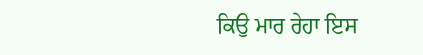ਕਿਉ ਮਾਰ ਰੇਹਾ ਇਸ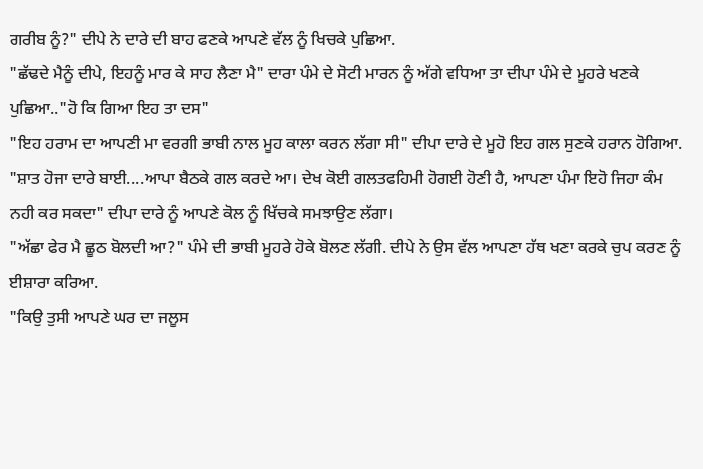ਗਰੀਬ ਨੂੰ?" ਦੀਪੇ ਨੇ ਦਾਰੇ ਦੀ ਬਾਹ ਫਣਕੇ ਆਪਣੇ ਵੱਲ ਨੂੰ ਖਿਚਕੇ ਪੁਛਿਆ.
"ਛੱਢਦੇ ਮੈਨੂੰ ਦੀਪੇ, ਇਹਨੂੰ ਮਾਰ ਕੇ ਸਾਹ ਲੈਣਾ ਮੈ" ਦਾਰਾ ਪੰਮੇ ਦੇ ਸੋਟੀ ਮਾਰਨ ਨੂੰ ਅੱਗੇ ਵਧਿਆ ਤਾ ਦੀਪਾ ਪੰਮੇ ਦੇ ਮੂਹਰੇ ਖਣਕੇ ਪੁਛਿਆ.."ਹੋ ਕਿ ਗਿਆ ਇਹ ਤਾ ਦਸ"
"ਇਹ ਹਰਾਮ ਦਾ ਆਪਣੀ ਮਾ ਵਰਗੀ ਭਾਬੀ ਨਾਲ ਮੂਹ ਕਾਲਾ ਕਰਨ ਲੱਗਾ ਸੀ" ਦੀਪਾ ਦਾਰੇ ਦੇ ਮੂਹੋ ਇਹ ਗਲ ਸੁਣਕੇ ਹਰਾਨ ਹੋਗਿਆ.
"ਸ਼ਾਤ ਹੋਜਾ ਦਾਰੇ ਬਾਈ....ਆਪਾ ਬੈਠਕੇ ਗਲ ਕਰਦੇ ਆ। ਦੇਖ ਕੋਈ ਗਲਤਫਹਿਮੀ ਹੋਗਈ ਹੋਣੀ ਹੈ, ਆਪਣਾ ਪੰਮਾ ਇਹੋ ਜਿਹਾ ਕੰਮ ਨਹੀ ਕਰ ਸਕਦਾ" ਦੀਪਾ ਦਾਰੇ ਨੂੰ ਆਪਣੇ ਕੋਲ ਨੂੰ ਖਿੱਚਕੇ ਸਮਝਾਉਣ ਲੱਗਾ।
"ਅੱਛਾ ਫੇਰ ਮੈ ਛੂਠ ਬੋਲਦੀ ਆ?" ਪੰਮੇ ਦੀ ਭਾਬੀ ਮੂਹਰੇ ਹੋਕੇ ਬੋਲਣ ਲੱਗੀ. ਦੀਪੇ ਨੇ ਉਸ ਵੱਲ ਆਪਣਾ ਹੱਥ ਖਣਾ ਕਰਕੇ ਚੁਪ ਕਰਣ ਨੂੰ ਈਸ਼ਾਰਾ ਕਰਿਆ.
"ਕਿਉ ਤੁਸੀ ਆਪਣੇ ਘਰ ਦਾ ਜਲੂਸ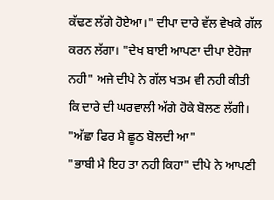ਕੱਢਣ ਲੱਗੇ ਹੋਏਆ।" ਦੀਪਾ ਦਾਰੇ ਵੱਲ ਵੇਖਕੇ ਗੱਲ ਕਰਨ ਲੱਗਾ। "ਦੇਖ ਬਾਈ ਆਪਣਾ ਦੀਪਾ ਏਹੋਜਾ ਨਹੀ" ਅਜੇ ਦੀਪੇ ਨੇ ਗੱਲ ਖਤਮ ਵੀ ਨਹੀ ਕੀਤੀ ਕਿ ਦਾਰੇ ਦੀ ਘਰਵਾਲੀ ਅੱਗੇ ਹੋਕੇ ਬੋਲਣ ਲੱਗੀ।
"ਅੱਛਾ ਫਿਰ ਮੈ ਛੂਠ ਬੋਲਦੀ ਆ"
"ਭਾਬੀ ਮੈ ਇਹ ਤਾ ਨਹੀ ਕਿਹਾ" ਦੀਪੇ ਨੇ ਆਪਣੀ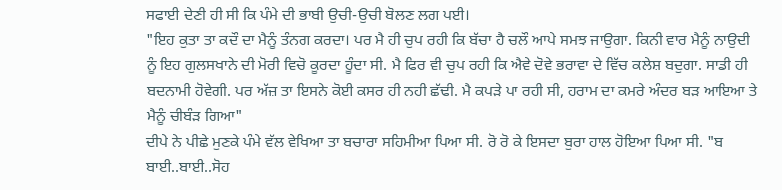ਸਫਾਈ ਦੇਣੀ ਹੀ ਸੀ ਕਿ ਪੰਮੇ ਦੀ ਭਾਬੀ ਉਚੀ-ਉਚੀ ਬੋਲਣ ਲਗ ਪਈ।
"ਇਹ ਕੁਤਾ ਤਾ ਕਦੌ ਦਾ ਮੈਨੂੰ ਤੰਨਗ ਕਰਦਾ। ਪਰ ਮੈ ਹੀ ਚੁਪ ਰਹੀ ਕਿ ਬੱਚਾ ਹੈ ਚਲੌ ਆਪੇ ਸਮਝ ਜਾਉਗਾ. ਕਿਨੀ ਵਾਰ ਮੈਨੂੰ ਨਾਉਦੀ ਨੂੰ ਇਹ ਗੁਲਸਖਾਨੇ ਦੀ ਮੋਰੀ ਵਿਚੋ ਕੂਰਦਾ ਹੂੰਦਾ ਸੀ. ਮੈ ਫਿਰ ਵੀ ਚੁਪ ਰਹੀ ਕਿ ਐਵੇ ਦੋਵੇ ਭਰਾਵਾ ਦੇ ਵਿੱਚ ਕਲੇਸ਼ ਬਦੁਗਾ. ਸਾਡੀ ਹੀ ਬਦਨਾਮੀ ਹੋਵੇਗੀ. ਪਰ ਅੱਜ਼ ਤਾ ਇਸਨੇ ਕੋਈ ਕਸਰ ਹੀ ਨਹੀ ਛੱਢੀ. ਮੈ ਕਪੜੇ ਪਾ ਰਹੀ ਸੀ, ਹਰਾਮ ਦਾ ਕਮਰੇ ਅੰਦਰ ਬੜ ਆਇਆ ਤੇ ਮੈਨੂੰ ਚੀਬੰੜ ਗਿਆ"
ਦੀਪੇ ਨੇ ਪੀਛੇ ਮੁਣਕੇ ਪੰਮੇ ਵੱਲ ਵੇਖਿਆ ਤਾ ਬਚਾਰਾ ਸਹਿਮੀਆ ਪਿਆ ਸੀ. ਰੋ ਰੋ ਕੇ ਇਸਦਾ ਬੁਰਾ ਹਾਲ ਹੋਇਆ ਪਿਆ ਸੀ. "ਬ ਬਾਈ..ਬਾਈ..ਸੋਹ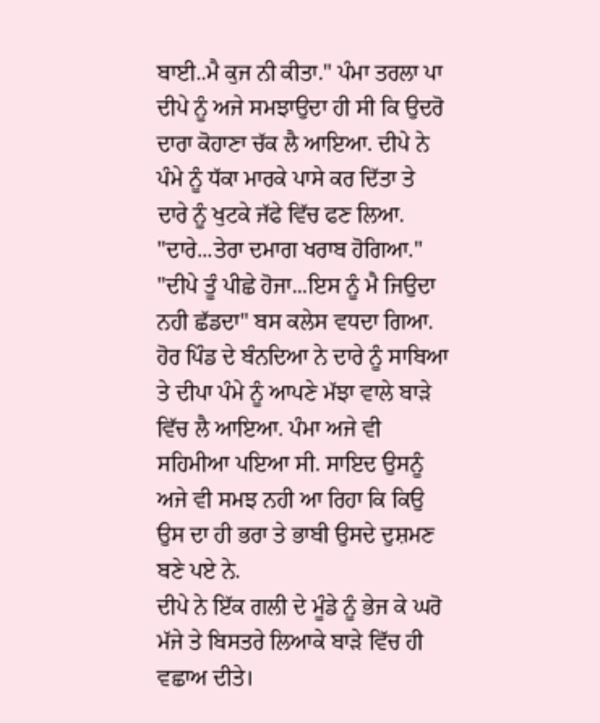ਬਾਈ..ਮੈ ਕੁਜ ਨੀ ਕੀਤਾ." ਪੰਮਾ ਤਰਲਾ ਪਾ ਦੀਪੇ ਨੂੰ ਅਜੇ ਸਮਝਾਉਦਾ ਹੀ ਸੀ ਕਿ ਉਦਰੋ ਦਾਰਾ ਕੋਹਾਣਾ ਚੱਕ ਲੈ ਆਇਆ. ਦੀਪੇ ਨੇ ਪੰਮੇ ਨੂੰ ਧੱਕਾ ਮਾਰਕੇ ਪਾਸੇ ਕਰ ਦਿੱਤਾ ਤੇ ਦਾਰੇ ਨੂੰ ਖੁਟਕੇ ਜੱਫੇ ਵਿੱਚ ਫਣ ਲਿਆ.
"ਦਾਰੇ...ਤੇਰਾ ਦਮਾਗ ਖਰਾਬ ਹੋਗਿਆ."
"ਦੀਪੇ ਤੂੰ ਪੀਛੇ ਹੋਜਾ...ਇਸ ਨੂੰ ਮੈ ਜਿਉਦਾ ਨਹੀ ਛੱਡਦਾ" ਬਸ ਕਲੇਸ ਵਧਦਾ ਗਿਆ. ਹੋਰ ਪਿੰਡ ਦੇ ਬੰਨਦਿਆ ਨੇ ਦਾਰੇ ਨੂੰ ਸਾਬਿਆ ਤੇ ਦੀਪਾ ਪੰਮੇ ਨੂੰ ਆਪਣੇ ਮੱਝਾ ਵਾਲੇ ਬਾੜੇ ਵਿੱਚ ਲੈ ਆਇਆ. ਪੰਮਾ ਅਜੇ ਵੀ ਸਹਿਮੀਆ ਪਇਆ ਸੀ. ਸਾਇਦ ਉਸਨੂੰ ਅਜੇ ਵੀ ਸਮਝ ਨਹੀ ਆ ਰਿਹਾ ਕਿ ਕਿਉ ਉਸ ਦਾ ਹੀ ਭਰਾ ਤੇ ਭਾਬੀ ਉਸਦੇ ਦੁਸ਼ਮਣ ਬਣੇ ਪਏ ਨੇ.
ਦੀਪੇ ਨੇ ਇੱਕ ਗਲੀ ਦੇ ਮੂੰਡੇ ਨੂੰ ਭੇਜ ਕੇ ਘਰੋ ਮੱਜੇ ਤੇ ਬਿਸਤਰੇ ਲਿਆਕੇ ਬਾੜੇ ਵਿੱਚ ਹੀ ਵਛਾਅ ਦੀਤੇ।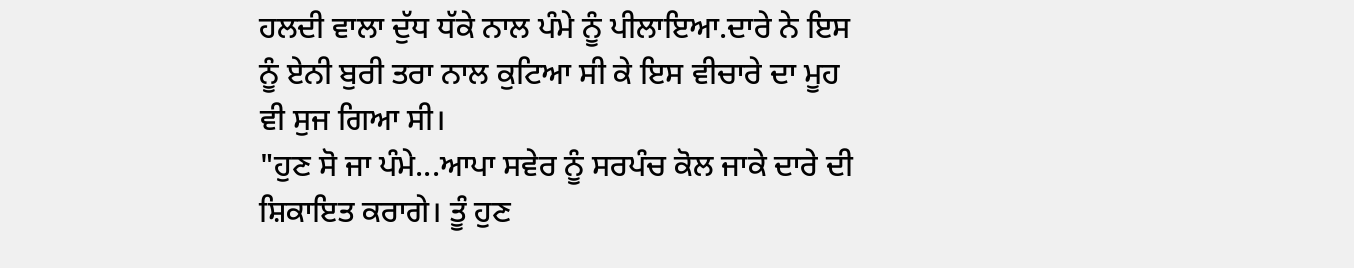ਹਲਦੀ ਵਾਲਾ ਦੁੱਧ ਧੱਕੇ ਨਾਲ ਪੰਮੇ ਨੂੰ ਪੀਲਾਇਆ.ਦਾਰੇ ਨੇ ਇਸ ਨੂੰ ਏਨੀ ਬੁਰੀ ਤਰਾ ਨਾਲ ਕੁਟਿਆ ਸੀ ਕੇ ਇਸ ਵੀਚਾਰੇ ਦਾ ਮੂਹ ਵੀ ਸੁਜ ਗਿਆ ਸੀ।
"ਹੁਣ ਸੋ ਜਾ ਪੰਮੇ...ਆਪਾ ਸਵੇਰ ਨੂੰ ਸਰਪੰਚ ਕੋਲ ਜਾਕੇ ਦਾਰੇ ਦੀ ਸ਼ਿਕਾਇਤ ਕਰਾਗੇ। ਤੂੰ ਹੁਣ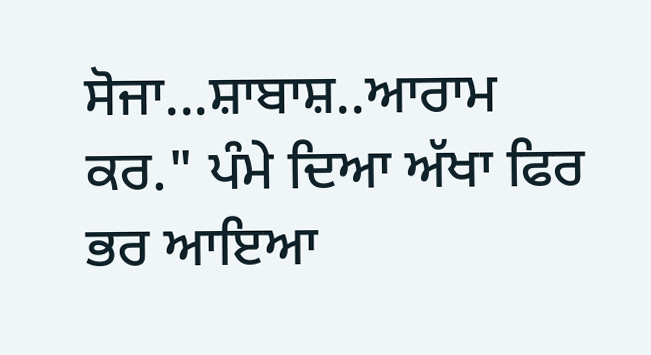ਸੋਜਾ...ਸ਼ਾਬਾਸ਼..ਆਰਾਮ ਕਰ." ਪੰਮੇ ਦਿਆ ਅੱਖਾ ਫਿਰ ਭਰ ਆਇਆ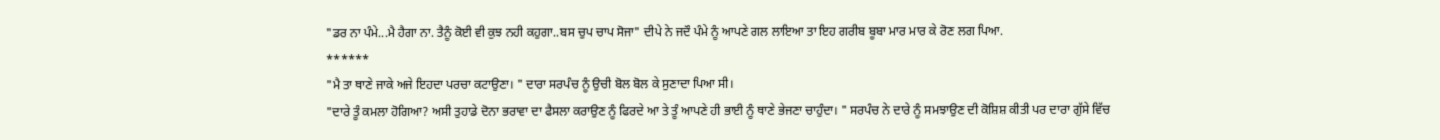"ਡਰ ਨਾ ਪੰਮੇ...ਮੈ ਹੈਗਾ ਨਾ. ਤੈਨੂੰ ਕੋਈ ਵੀ ਕੁਝ ਨਹੀ ਕਹੁਗਾ..ਬਸ ਚੁਪ ਚਾਪ ਸੋਜਾ" ਦੀਪੇ ਨੇ ਜਦੌ ਪੰਮੇ ਨੂੰ ਆਪਣੇ ਗਲ ਲਾਇਆ ਤਾ ਇਹ ਗਰੀਬ ਬੂਬਾ ਮਾਰ ਮਾਰ ਕੇ ਰੋਣ ਲਗ ਪਿਆ.
******
"ਮੈ ਤਾ ਥਾਣੇ ਜਾਕੇ ਅਜੇ ਇਹਦਾ ਪਰਚਾ ਕਟਾਉਣਾ। " ਦਾਰਾ ਸਰਪੰਚ ਨੂੰ ਉਚੀ ਬੋਲ ਬੋਲ ਕੇ ਸੁਣਾਦਾ ਪਿਆ ਸੀ।
"ਦਾਰੇ ਤੂੰ ਕਮਲਾ ਹੋਗਿਆ? ਅਸੀ ਤੁਹਾਡੇ ਦੋਨਾ ਭਰਾਵਾ ਦਾ ਫੈਸਲਾ ਕਰਾਉਣ ਨੂੰ ਫਿਰਦੇ ਆ ਤੇ ਤੂੰ ਆਪਣੇ ਹੀ ਭਾਈ ਨੂੰ ਥਾਣੇ ਭੇਜਣਾ ਚਾਹੁੰਦਾ। " ਸਰਪੰਚ ਨੇ ਦਾਰੇ ਨੂੰ ਸਮਝਾਉਣ ਦੀ ਕੋਸ਼ਿਸ਼ ਕੀਤੀ ਪਰ ਦਾਰਾ ਗੁੱਸੇ ਵਿੱਚ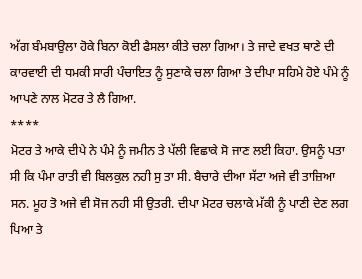ਅੱਗ ਬੰਮਬਾਉਲਾ ਹੋਕੇ ਬਿਨਾ ਕੋਈ ਫੈਸਲਾ ਕੀਤੇ ਚਲਾ ਗਿਆ। ਤੇ ਜਾਦੇ ਵਖਤ ਥਾਣੇ ਦੀ ਕਾਰਵਾਈ ਦੀ ਧਮਕੀ ਸਾਰੀ ਪੰਚਾਇਤ ਨੂੰ ਸੁਣਾਕੇ ਚਲਾ ਗਿਆ ਤੇ ਦੀਪਾ ਸਹਿਮੇ ਹੋਏ ਪੰਮੇ ਨੂੰ ਆਪਣੇ ਨਾਲ ਮੋਟਰ ਤੇ ਲੈ ਗਿਆ.
****
ਮੋਟਰ ਤੇ ਆਕੇ ਦੀਪੇ ਨੇ ਪੰਮੇ ਨੂੰ ਜਮੀਨ ਤੇ ਪੱਲੀ ਵਿਛਾਕੇ ਸੋ ਜਾਣ ਲਈ ਕਿਹਾ. ਉਸਨੂੰ ਪਤਾ ਸੀ ਕਿ ਪੰਮਾ ਰਾਤੀ ਵੀ ਬਿਲਕੁਲ ਨਹੀ ਸੁ ਤਾ ਸੀ. ਬੈਚਾਰੇ ਦੀਆ ਸੱਟਾ ਅਜੇ ਵੀ ਤਾਜ਼ਿਆ ਸਨ. ਮੂਹ ਤੋ ਅਜੇ ਵੀ ਸੋਜ ਨਹੀ ਸੀ ਉਤਰੀ. ਦੀਪਾ ਮੋਟਰ ਚਲਾਕੇ ਮੱਕੀ ਨੂੰ ਪਾਣੀ ਦੇਣ ਲਗ ਪਿਆ ਤੇ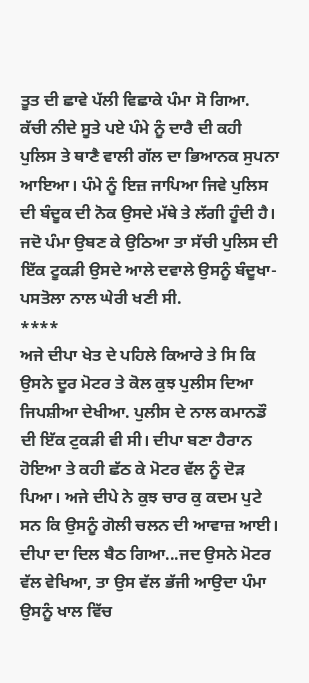ਤੂਤ ਦੀ ਛਾਵੇ ਪੱਲੀ ਵਿਛਾਕੇ ਪੰਮਾ ਸੋ ਗਿਆ.
ਕੱਚੀ ਨੀਦੇ ਸੂਤੇ ਪਏ ਪੰਮੇ ਨੂੰ ਦਾਰੈ ਦੀ ਕਹੀ ਪੁਲਿਸ ਤੇ ਥਾਣੈ ਵਾਲੀ ਗੱਲ ਦਾ ਭਿਆਨਕ ਸੁਪਨਾ ਆਇਆ। ਪੰਮੇ ਨੂੰ ਇਜ਼ ਜਾਪਿਆ ਜਿਵੇ ਪੁਲਿਸ ਦੀ ਬੰਦੂਕ ਦੀ ਨੋਕ ਉਸਦੇ ਮੱਥੇ ਤੇ ਲੱਗੀ ਹੂੰਦੀ ਹੈ। ਜਦੋ ਪੰਮਾ ਉਬਣ ਕੇ ਉਠਿਆ ਤਾ ਸੱਚੀ ਪੁਲਿਸ ਦੀ ਇੱਕ ਟੂਕੜੀ ਉਸਦੇ ਆਲੇ ਦਵਾਲੇ ਉਸਨੂੰ ਬੰਦੂਖਾ-ਪਸਤੋਲਾ ਨਾਲ ਘੇਰੀ ਖਣੀ ਸੀ.
****
ਅਜੇ ਦੀਪਾ ਖੇਤ ਦੇ ਪਹਿਲੇ ਕਿਆਰੇ ਤੇ ਸਿ ਕਿ ਉਸਨੇ ਦੂਰ ਮੋਟਰ ਤੇ ਕੋਲ ਕੁਝ ਪੁਲੀਸ ਦਿਆ ਜਿਪਸ਼ੀਆ ਦੇਖੀਆ. ਪੁਲੀਸ ਦੇ ਨਾਲ ਕਮਾਨਡੌ ਦੀ ਇੱਕ ਟੁਕੜੀ ਵੀ ਸੀ। ਦੀਪਾ ਬਣਾ ਹੈਰਾਨ ਹੋਇਆ ਤੇ ਕਹੀ ਛੱਠ ਕੇ ਮੋਟਰ ਵੱਲ ਨੂੰ ਦੋੜ ਪਿਆ। ਅਜੇ ਦੀਪੇ ਨੇ ਕੁਝ ਚਾਰ ਕੁ ਕਦਮ ਪੁਟੇ ਸਨ ਕਿ ਉਸਨੂੰ ਗੋਲੀ ਚਲਨ ਦੀ ਆਵਾਜ਼ ਆਈ। ਦੀਪਾ ਦਾ ਦਿਲ ਬੈਠ ਗਿਆ...ਜਦ ਉਸਨੇ ਮੋਟਰ ਵੱਲ ਵੇਖਿਆ, ਤਾ ਉਸ ਵੱਲ ਭੱਜੀ ਆਉਦਾ ਪੰਮਾ ਉਸਨੂੰ ਖਾਲ ਵਿੱਚ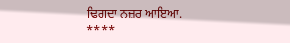ਢਿਗਦਾ ਨਜ਼ਰ ਆਇਆ.
****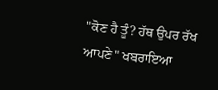"ਕੋਣ ਹੈ ਤੂੰ? ਹੱਥ ਉਪਰ ਰੱਖ ਆਪਣੇ" ਖਬਰਾਇਆ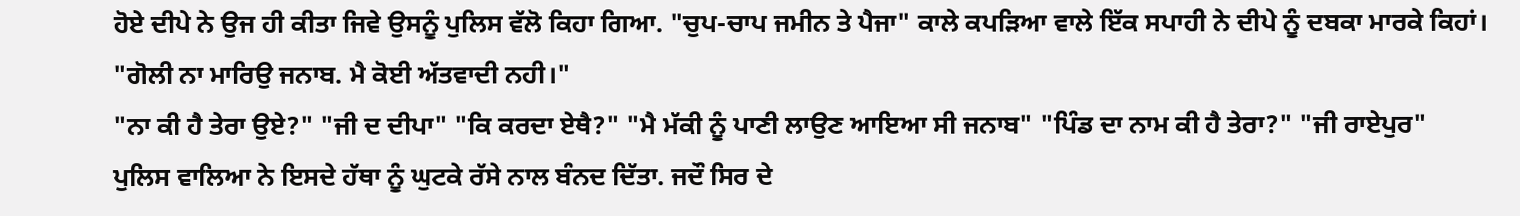ਹੋਏ ਦੀਪੇ ਨੇ ਉਜ ਹੀ ਕੀਤਾ ਜਿਵੇ ਉਸਨੂੰ ਪੁਲਿਸ ਵੱਲੋ ਕਿਹਾ ਗਿਆ. "ਚੁਪ-ਚਾਪ ਜਮੀਨ ਤੇ ਪੈਜਾ" ਕਾਲੇ ਕਪੜਿਆ ਵਾਲੇ ਇੱਕ ਸਪਾਹੀ ਨੇ ਦੀਪੇ ਨੂੰ ਦਬਕਾ ਮਾਰਕੇ ਕਿਹਾਂ।
"ਗੋਲੀ ਨਾ ਮਾਰਿਉ ਜਨਾਬ. ਮੈ ਕੋਈ ਅੱਤਵਾਦੀ ਨਹੀ।"
"ਨਾ ਕੀ ਹੈ ਤੇਰਾ ਉਏ?" "ਜੀ ਦ ਦੀਪਾ" "ਕਿ ਕਰਦਾ ਏਥੈ?" "ਮੈ ਮੱਕੀ ਨੂੰ ਪਾਣੀ ਲਾਉਣ ਆਇਆ ਸੀ ਜਨਾਬ" "ਪਿੰਡ ਦਾ ਨਾਮ ਕੀ ਹੈ ਤੇਰਾ?" "ਜੀ ਰਾਏਪੁਰ"
ਪੁਲਿਸ ਵਾਲਿਆ ਨੇ ਇਸਦੇ ਹੱਥਾ ਨੂੰ ਘੁਟਕੇ ਰੱਸੇ ਨਾਲ ਬੰਨਦ ਦਿੱਤਾ. ਜਦੌ ਸਿਰ ਦੇ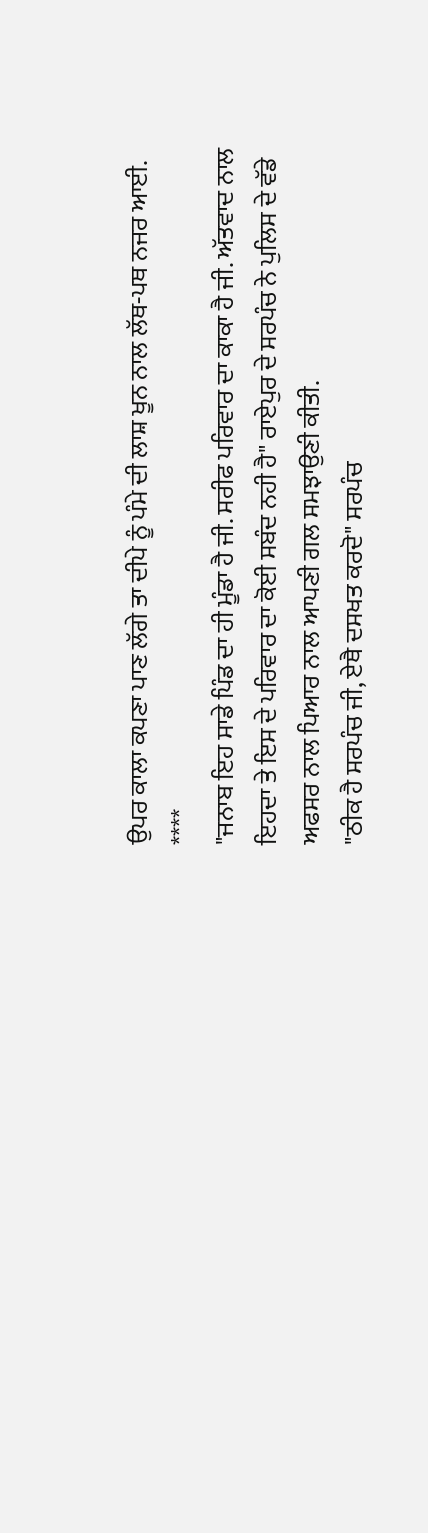ਉਪਰ ਕਾਲਾ ਕਪਣਾ ਪਾਣ ਲੱਗੇ ਤਾ ਦੀਪੇ ਨੂੰ ਪੰਮੇ ਦੀ ਲਾਸ਼ ਖੂਨ ਨਾਲ ਲੱਥ-ਪਥ ਨਜਰ ਆਈ.
****
"ਜਨਾਬ ਇਹ ਸਾਡੇ ਪਿੰਡ ਦਾ ਹੀ ਮੂੰਡਾ ਹੈ ਜੀ. ਸਰੀਫ ਪਰਿਵਾਰ ਦਾ ਕਾਕਾ ਹੈ ਜੀ. ਅੱਤਵਾਦ ਨਾਲ ਇਹਦਾ ਤੇ ਇਸ ਦੇ ਪਰਿਵਾਰ ਦਾ ਕੋਈ ਸਬੰਦ ਨਹੀ ਹੈ" ਰਾਏਪੁਰ ਦੇ ਸਰਪੰਚ ਨੇ ਪੁਲਿਸ ਦੇ ਵੱਡੇ ਅਫਸਰ ਨਾਲ ਪਿਆਰ ਨਾਲ ਆਪਣੀ ਗਲ ਸਮਝਾਉਣੀ ਕੀਤੀ.
"ਠੀਕ ਹੈ ਸਰਪੰਚ ਜੀ, ਏਥੈ ਦਸਖਤ ਕਰਦੋ" ਸਰਪੰਚ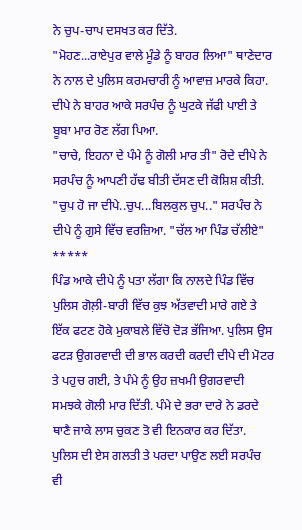ਨੇ ਚੁਪ-ਚਾਪ ਦਸਖਤ ਕਰ ਦਿੱਤੇ.
"ਮੋਹਣ...ਰਾਏਪੁਰ ਵਾਲੇ ਮੂੰਡੇ ਨੂੰ ਬਾਹਰ ਲਿਆ" ਥਾਣੇਦਾਰ ਨੇ ਨਾਲ ਦੇ ਪੁਲਿਸ ਕਰਮਚਾਰੀ ਨੂੰ ਆਵਾਜ਼ ਮਾਰਕੇ ਕਿਹਾ.
ਦੀਪੇ ਨੇ ਬਾਹਰ ਆਕੇ ਸਰਪੰਚ ਨੂੰ ਘੁਟਕੇ ਜੱਫੀ ਪਾਈ ਤੇ ਬੂਬਾ ਮਾਰ ਰੋਣ ਲੱਗ ਪਿਆ.
"ਚਾਚੇ, ਇਹਨਾ ਦੇ ਪੰਮੇ ਨੂੰ ਗੋਲੀ ਮਾਰ ਤੀ" ਰੋਦੇ ਦੀਪੇ ਨੇ ਸਰਪੰਚ ਨੂੰ ਆਪਣੀ ਹੱਢ ਬੀਤੀ ਦੱਸਣ ਦੀ ਕੋਸ਼ਿਸ਼ ਕੀਤੀ.
"ਚੁਪ ਹੋ ਜਾ ਦੀਪੇ..ਚੁਪ...ਬਿਲਕੁਲ ਚੁਪ.." ਸਰਪੰਚ ਨੇ ਦੀਪੇ ਨੂੰ ਗੁਸੇ ਵਿੱਚ ਵਰਜ਼ਿਆ. "ਚੱਲ ਆ ਪਿੰਡ ਚੱਲੀਏ"
*****
ਪਿੰਡ ਆਕੇ ਦੀਪੇ ਨੂੰ ਪਤਾ ਲੱਗਾ ਕਿ ਨਾਲਦੇ ਪਿੰਡ ਵਿੱਚ ਪੁਲਿਸ ਗੋਲ਼ੀ-ਬਾਰੀ ਵਿੱਚ ਕੁਝ ਅੱਤਵਾਦੀ ਮਾਰੇ ਗਏ ਤੇ ਇੱਕ ਫਟਣ ਹੋਕੇ ਮੁਕਾਬਲੇ ਵਿੱਚੋ ਦੋੜ ਭੱਜਿਆ. ਪੁਲਿਸ ਉਸ ਫਟੜ ਉਗਰਵਾਦੀ ਦੀ ਭਾਲ ਕਰਦੀ ਕਰਦੀ ਦੀਪੇ ਦੀ ਮੋਟਰ ਤੇ ਪਹੁਚ ਗਈ, ਤੇ ਪੰਮੇ ਨੂੰ ਉਹ ਜ਼ਖਮੀ ਉਗਰਵਾਦੀ ਸਮਝਕੇ ਗੋਲੀ ਮਾਰ ਦਿੱਤੀ. ਪੰਮੇ ਦੇ ਭਰਾ ਦਾਰੇ ਨੇ ਡਰਦੇ ਥਾਣੈ ਜਾਕੇ ਲਾਸ ਚੁਕਣ ਤੋ ਵੀ ਇਨਕਾਰ ਕਰ ਦਿੱਤਾ. ਪੁਲਿਸ ਦੀ ਏਸ ਗਲਤੀ ਤੇ ਪਰਦਾ ਪਾਉਣ ਲਈ ਸਰਪੰਚ ਵੀ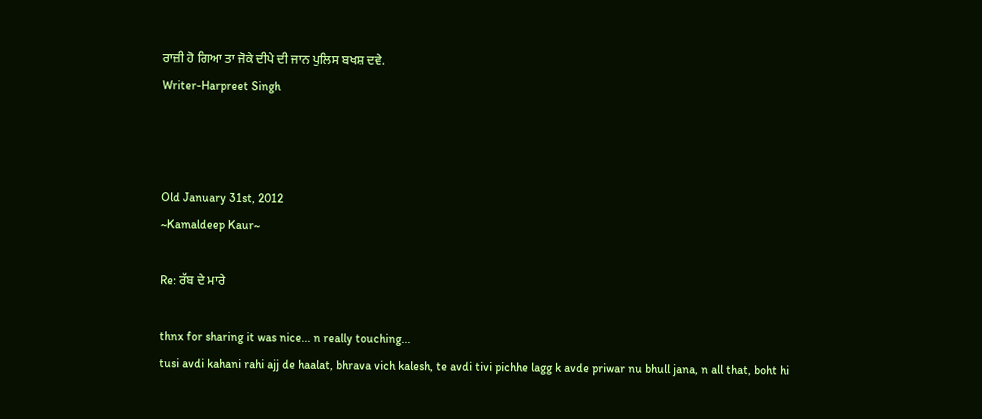ਰਾਜ਼ੀ ਹੋ ਗਿਆ ਤਾ ਜੋਕੇ ਦੀਪੇ ਦੀ ਜਾਨ ਪੁਲਿਸ ਬਖਸ਼ ਦਵੇ.
Writer-Harpreet Singh



Old January 31st, 2012
~Kamaldeep Kaur~

Re: ਰੱਬ ਦੇ ਮਾਰੇ

thnx for sharing it was nice... n really touching...
tusi avdi kahani rahi ajj de haalat, bhrava vich kalesh, te avdi tivi pichhe lagg k avde priwar nu bhull jana, n all that, boht hi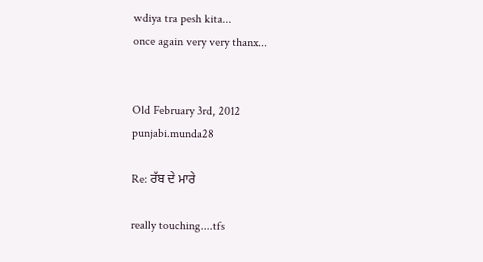wdiya tra pesh kita...
once again very very thanx...


Old February 3rd, 2012
punjabi.munda28

Re: ਰੱਬ ਦੇ ਮਾਰੇ

really touching....tfs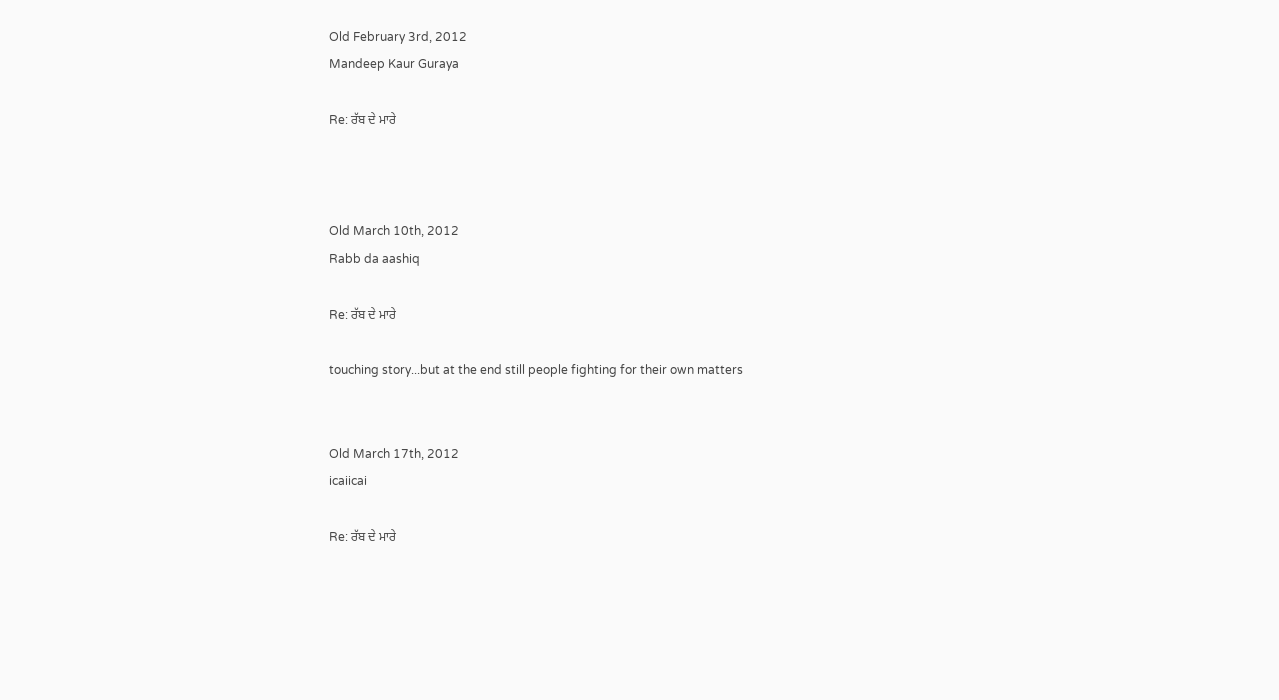Old February 3rd, 2012
Mandeep Kaur Guraya

Re: ਰੱਬ ਦੇ ਮਾਰੇ



Old March 10th, 2012
Rabb da aashiq

Re: ਰੱਬ ਦੇ ਮਾਰੇ

touching story...but at the end still people fighting for their own matters


Old March 17th, 2012
icaiicai

Re: ਰੱਬ ਦੇ ਮਾਰੇ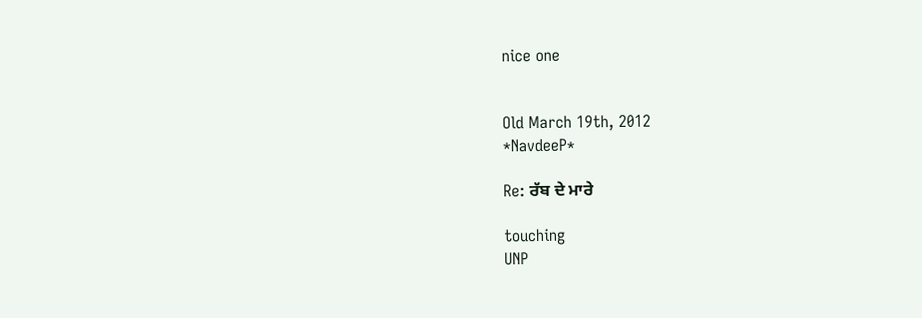nice one


Old March 19th, 2012
*NavdeeP*

Re: ਰੱਬ ਦੇ ਮਾਰੇ

touching
UNP